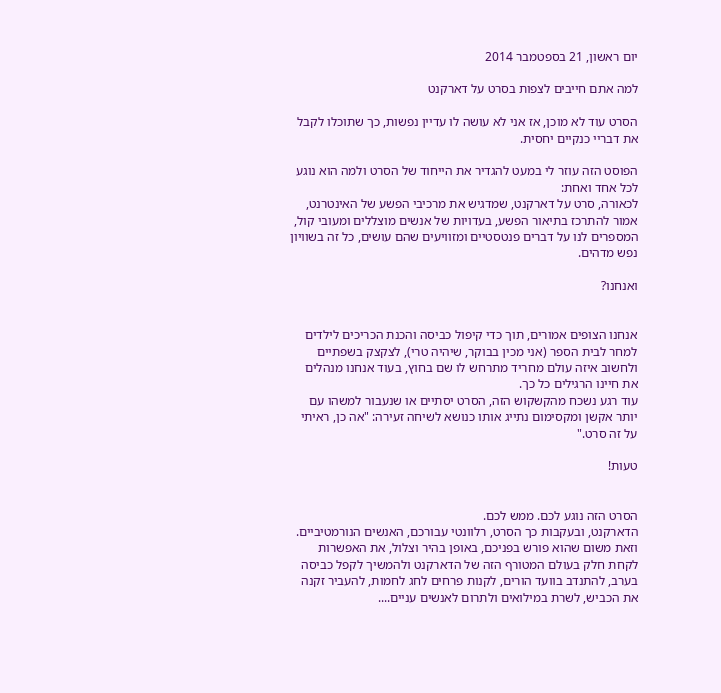יום ראשון, 21 בספטמבר 2014

למה אתם חייבים לצפות בסרט על דארקנט

הסרט עוד לא מוכן, אז אני לא עושה לו עדיין נפשות, כך שתוכלו לקבל את דבריי כנקיים יחסית.

הפוסט הזה עוזר לי במעט להגדיר את הייחוד של הסרט ולמה הוא נוגע לכל אחד ואחת:
לכאורה, סרט על דארקנט, שמדגיש את מרכיבי הפשע של האינטרנט, אמור להתרכז בתיאור הפשע, בעדויות של אנשים מוצללים ומעובי קול, המספרים לנו על דברים פנטסטיים ומזוויעים שהם עושים, כל זה בשוויון נפש מדהים.

ואנחנו?


אנחנו הצופים אמורים, תוך כדי קיפול כביסה והכנת הכריכים לילדים למחר לבית הספר (אני מכין בבוקר, שיהיה טרי), לצקצק בשפתיים ולחשוב איזה עולם מחריד מתרחש לו שם בחוץ, בעוד אנחנו מנהלים את חיינו הרגילים כל כך.
עוד רגע נשכח מהקשקוש הזה, הסרט יסתיים או שנעבור למשהו עם יותר אקשן ומקסימום נתייג אותו כנושא לשיחה זעירה: "אה כן, ראיתי על זה סרט."

טעות!


הסרט הזה נוגע לכם. ממש לכם.
הדארקנט, ובעקבות כך הסרט, רלוונטי עבורכם, האנשים הנורמטיביים.
וזאת משום שהוא פורש בפניכם, באופן בהיר וצלול, את האפשרות לקחת חלק בעולם המטורף הזה של הדארקנט ולהמשיך לקפל כביסה בערב, להתנדב בוועד הורים, לקנות פרחים לחג לחמות, להעביר זקנה את הכביש, לשרת במילואים ולתרום לאנשים עניים....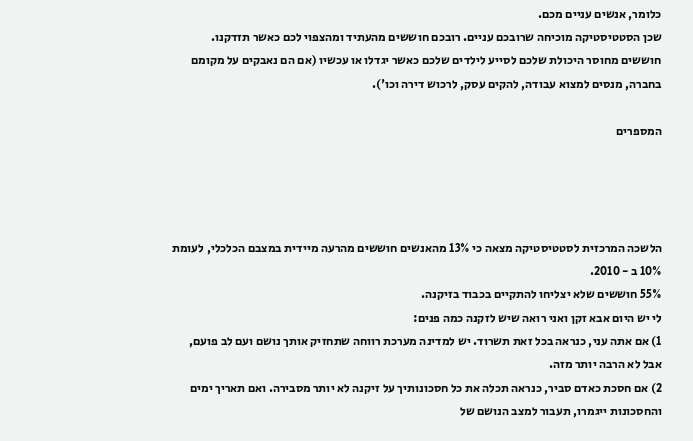כלומר, אנשים עניים מכם.
שכן הסטטיסטיקה מוכיחה שרובכם עניים. רובכם חוששים מהעתיד ומהצפוי לכם כאשר תזדקנו. חוששים מחוסר היכולת שלכם לסייע לילדים שלכם כאשר יגדלו או עכשיו (אם הם נאבקים על מקומם בחברה, מנסים למצוא עבודה, להקים עסק, לרכוש דירה וכו').

המספרים




הלשכה המרכזית לסטטיסטיקה מצאה כי 13% מהאנשים חוששים מהרעה מיידית במצבם הכלכלי, לעומת 10% ב - 2010.
55% חוששים שלא יצליחו להתקיים בכבוד בזיקנה.
לי יש היום אבא זקן ואני רואה שיש לזקנה כמה פנים:
1) אם אתה עני, כנראה בכל זאת תשרוד. יש למדינה מערכת רווחה שתחזיק אותך נושם ועם לב פועם, אבל לא הרבה יותר מזה.
2) אם חסכת כאדם סביר, כנראה תכלה את כל חסכונותיך על זיקנה לא יותר מסבירה. ואם תאריך ימים והחסכונות ייגמרו, תעבור למצב הנושם של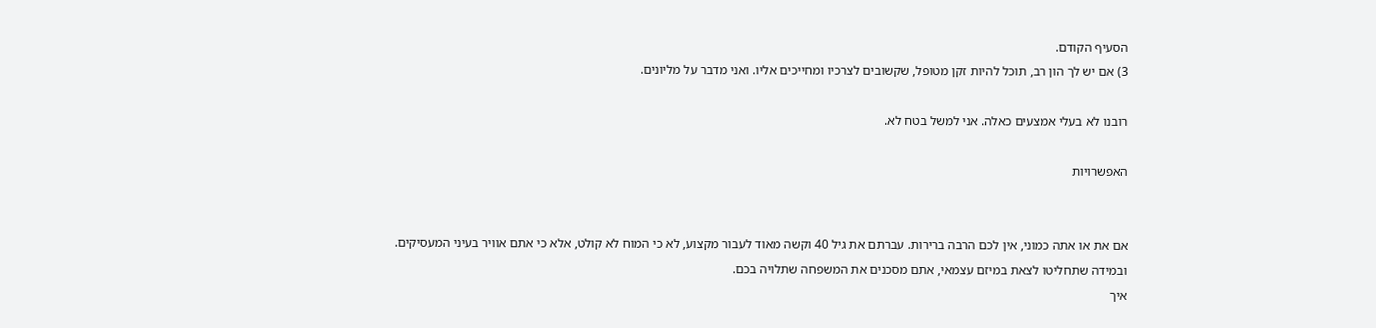הסעיף הקודם.
3) אם יש לך הון רב, תוכל להיות זקן מטופל, שקשובים לצרכיו ומחייכים אליו. ואני מדבר על מליונים.

רובנו לא בעלי אמצעים כאלה. אני למשל בטח לא.

האפשרויות


אם את או אתה כמוני, אין לכם הרבה ברירות. עברתם את גיל 40 וקשה מאוד לעבור מקצוע, לא כי המוח לא קולט, אלא כי אתם אוויר בעיני המעסיקים.
ובמידה שתחליטו לצאת במיזם עצמאי, אתם מסכנים את המשפחה שתלויה בכם.
איך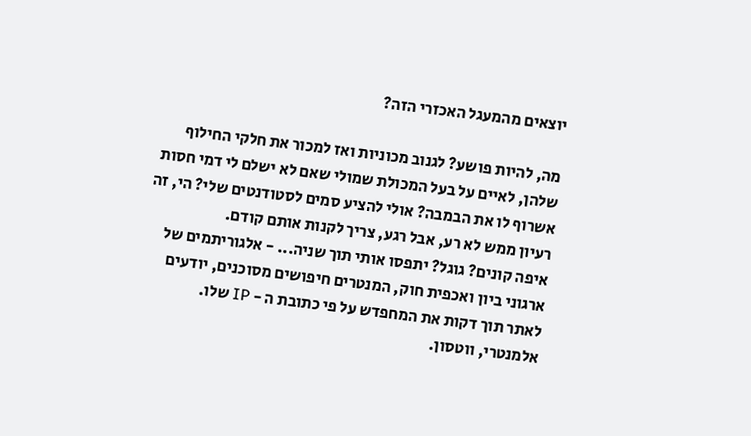יוצאים מהמעגל האכזרי הזה?

מה, להיות פושע? לגנוב מכוניות ואז למכור את חלקי החילוף שלהן, לאיים על בעל המכולת שמולי שאם לא ישלם לי דמי חסות אשרוף לו את הבמבה? אולי להציע סמים לסטודנטים שלי? הי, זה רעיון ממש לא רע, אבל רגע, צריך לקנות אותם קודם.
איפה קונים? גוגל? יתפסו אותי תוך שניה... - אלגוריתמים של ארגוני ביון ואכפית חוק, המנטרים חיפושים מסוכנים, יודעים לאתר תוך דקות את המחפדש על פי כתובת ה - IP שלו.
אלמנטרי, ווטסון.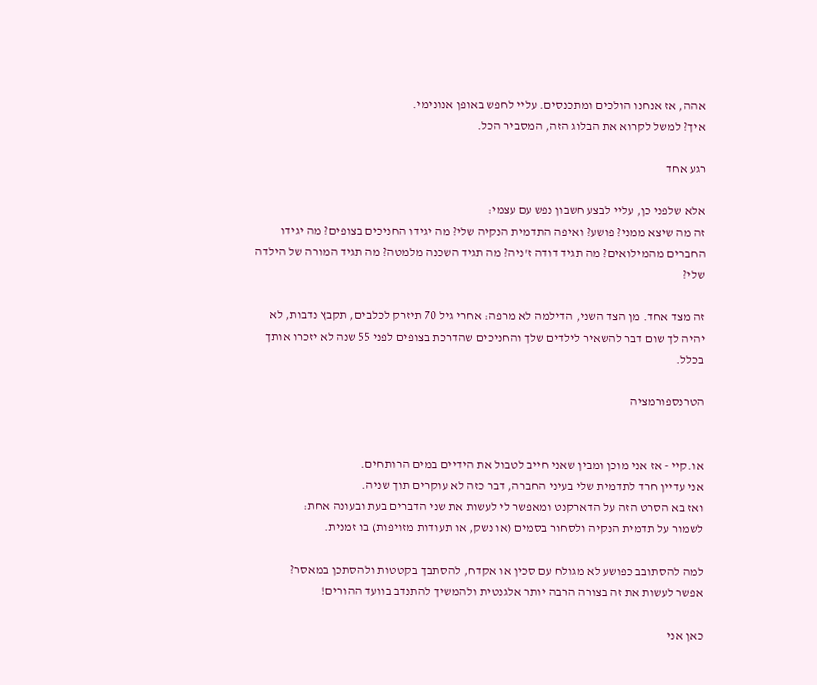אהה, אז אנחנו הולכים ומתכנסים. עליי לחפש באופן אנונימי.
איך? למשל לקרוא את הבלוג הזה, המסביר הכל.

רגע אחד

אלא שלפני כן, עליי לבצע חשבון נפש עם עצמי:
זה מה שיצא ממני? פושע? ואיפה התדמית הנקיה שלי? מה יגידו החניכים בצופים? מה יגידו החברים מהמילואים? מה תגיד דודה ז'ניה? מה תגיד השכנה מלמטה? מה תגיד המורה של הילדה שלי?

זה מצד אחד. מן הצד השני, הדילמה לא מרפה: אחרי גיל 70 תיזרק לכלבים, תקבץ נדבות, לא יהיה לך שום דבר להשאיר לילדים שלך והחניכים שהדרכת בצופים לפני 55 שנה לא יזכרו אותך בכלל.

הטרנספורמציה


או.קיי - אז אני מוכן ומבין שאני חייב לטבול את הידיים במים הרותחים.
אני עדיין חרד לתדמית שלי בעיני החברה, דבר כזה לא עוקרים תוך שניה.
ואז בא הסרט הזה על הדארקנט ומאפשר לי לעשות את שני הדברים בעת ובעונה אחת:
לשמור על תדמית הנקיה ולסחור בסמים (או נשק, או תעודות מזויפות) בו זמנית.

למה להסתובב כפושע לא מגולח עם סכין או אקדח, להסתבך בקטטות ולהסתכן במאסר?
אפשר לעשות את זה בצורה הרבה יותר אלגנטית ולהמשיך להתנדב בוועד ההורים!

כאן אני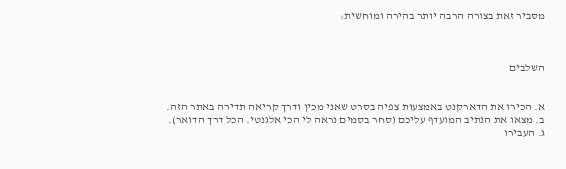מסביר זאת בצורה הרבה יותר בהירה ומוחשית:



השלבים


א. הכירו את הדארקנט באמצעות צפיה בסרט שאני מכין ודרך קריאה תדירה באתר הזה.
ב. מצאו את הנתיב המועדף עליכם (סחר בסמים נראה לי הכי אלגנטי. הכל דרך הדואר).
ג. העבירו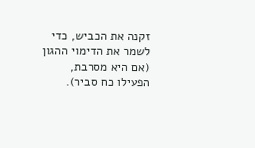זקנה את הכביש, כדי לשמר את הדימוי ההגון (אם היא מסרבת, הפעילו כח סביר).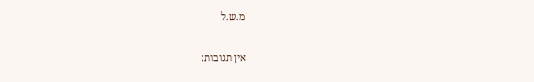מ.ש.ל

אין תגובות: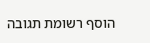הוסף רשומת תגובה